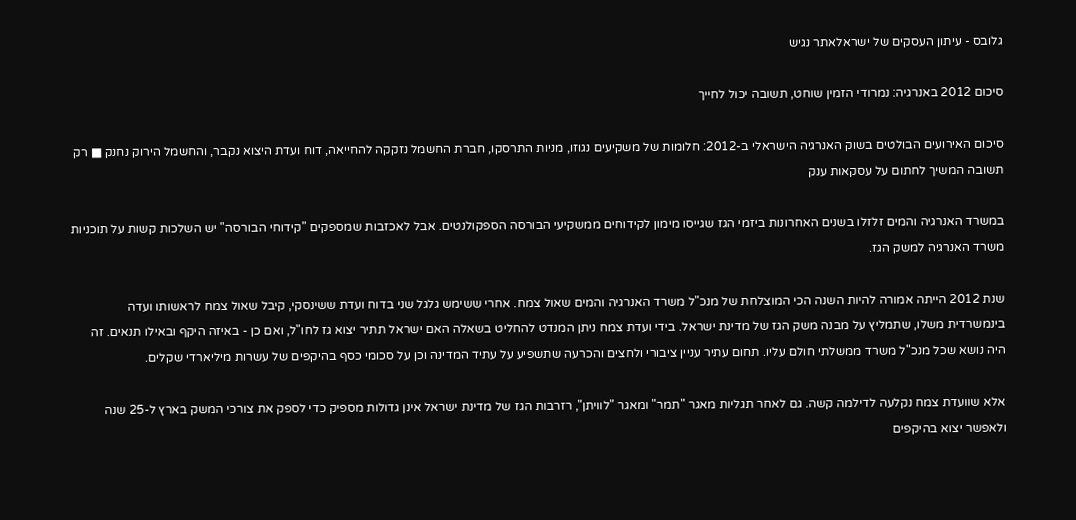גלובס - עיתון העסקים של ישראלאתר נגיש

סיכום 2012 באנרגיה: נמרודי הזמין שוחט, תשובה יכול לחייך

סיכום האירועים הבולטים בשוק האנרגיה הישראלי ב-2012: חלומות של משקיעים נגוזו, מניות התרסקו, חברת החשמל נזקקה להחייאה, דוח ועדת היצוא נקבר, והחשמל הירוק נחנק ■ רק תשובה המשיך לחתום על עסקאות ענק

במשרד האנרגיה והמים זלזלו בשנים האחרונות ביזמי הגז שגייסו מימון לקידוחים ממשקיעי הבורסה הספקולנטים. אבל לאכזבות שמספקים "קידוחי הבורסה" יש השלכות קשות על תוכניות משרד האנרגיה למשק הגז.

שנת 2012 הייתה אמורה להיות השנה הכי המוצלחת של מנכ"ל משרד האנרגיה והמים שאול צמח. אחרי ששימש גלגל שני בדוח ועדת ששינסקי, קיבל שאול צמח לראשותו ועדה בינמשרדית משלו, שתמליץ על מבנה משק הגז של מדינת ישראל. בידי ועדת צמח ניתן המנדט להחליט בשאלה האם ישראל תתיר יצוא גז לחו"ל, ואם כן - באיזה היקף ובאילו תנאים. זה היה נושא שכל מנכ"ל משרד ממשלתי חולם עליו. תחום עתיר עניין ציבורי ולחצים והכרעה שתשפיע על עתיד המדינה וכן על סכומי כסף בהיקפים של עשרות מיליארדי שקלים.

אלא שוועדת צמח נקלעה לדילמה קשה. גם לאחר תגליות מאגר "תמר" ומאגר "לוויתן", רזרבות הגז של מדינת ישראל אינן גדולות מספיק כדי לספק את צורכי המשק בארץ ל-25 שנה ולאפשר יצוא בהיקפים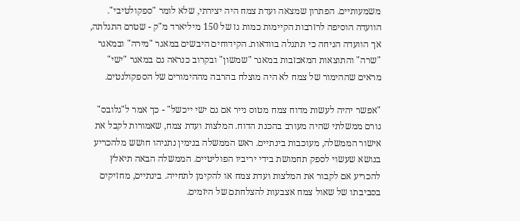משמעותיים. הפתרון שמצאה ועדת צמח היה יצירתי, שלא לומר "ספקולטיבי". הוועדה הוסיפה לרזרבות הקיימות כמות גז של 150 מיליארד מ"ק - שטרם התגלתה, אך הוועדה הניחה כי תתגלה בוודאות. הקידוחים היבשים במאגר "מירה" ובמאגר "שרה" והתוצאות המאכזבות במאגר "שמשון" ובקרוב כנראה גם במאגר "ישי" מראים שההימור של צמח לא היה מוצלח בהרבה מההימורים של הספקולנטים.

"אפשר יהיה לעשות מדוח צמח מטוס נייר אם גם ישי ייכשל" - כך אמר ל"גלובס" גורם ממשלתי שהיה מעורב בהכנת הדוח. המלצות ועדת צמח, שאמורות לקבל את אישור הממשלה, מעוכבות בינתיים. ראש הממשלה בנימין נתניהו חושש מלהכריע בנושא שעשוי לספק תחמושת בידי יריביו הפוליטיים. הממשלה הבאה תיאלץ להכריע אם לקבור את המלצות ועדת צמח או להקימן לתחייה. בינתיים, מחזיקים בסביבתו של שאול צמח אצבעות להצלחתם של היזמים.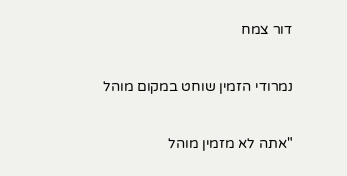דור צמח

נמרודי הזמין שוחט במקום מוהל

"אתה לא מזמין מוהל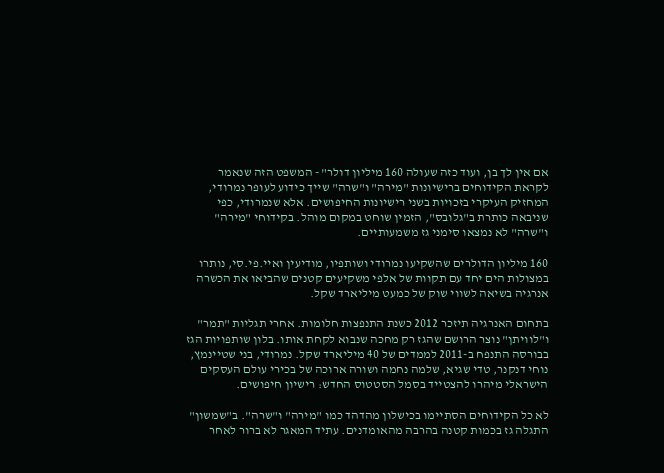אם אין לך בן, ועוד כזה שעולה 160 מיליון דולר" - המשפט הזה שנאמר לקראת הקידוחים ברישיונות "מירה" ו"שרה" שייך כידוע לעופר נמרודי, המחזיק העיקרי בזכויות בשני רישיונות החיפושים. אלא שנמרודי, כפי שניבאה כותרת ב"גלובס", הזמין שוחט במקום מוהל. בקידוחי "מירה" ו"שרה" לא נמצאו סימני גז משמעותיים.

160 מיליון הדולרים שהשקיעו נמרודי ושותפיו, מודיעין ואיי.פי.סי, נותרו במצולות הים יחד עם תקוות של אלפי משקיעים קטנים שהביאו את הכשרה אנרגיה בשיאה לשווי שוק של כמעט מיליארד שקל.

בתחום האנרגיה תיזכר 2012 כשנת התנפצות חלומות. אחרי תגליות "תמר" ו"לוויתן" נוצר הרושם שהגז רק מחכה שנבוא לקחת אותו. בלון שותפויות הגז בבורסה התנפח ב-2011 לממדים של 40 מיליארד שקל. נמרודי, בני שטיינמץ, נוחי דנקנר, טדי שגיא, שלמה נחמה ושורה ארוכה של בכירי עולם העסקים הישראלי מיהרו להצטייד בסמל הסטטוס החדש: רישיון חיפושים.

לא כל הקידוחים הסתיימו בכישלון מהדהד כמו "מירה" ו"שרה". ב"שמשון" התגלה גז בכמות קטנה בהרבה מהאומדנים. עתיד המאגר לא ברור לאחר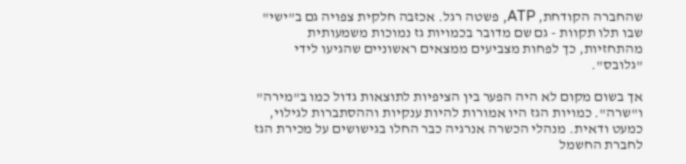שהחברה הקודחת, ATP, פשטה רגל. אכזבה חלקית צפויה גם ב"ישי" שבו תלו תקוות - גם שם מדובר בכמויות גז נמוכות משמעותית מהתחזיות, כך לפחות מצביעים ממצאים ראשוניים שהגיעו לידי "גלובס".

אך בשום מקום לא היה הפער בין הציפיות לתוצאות גדול כמו ב"מירה" ו"שרה". כמויות הגז היו אמורות להיות ענקיות וההסתברות לגילוי, כמעט ודאית. מנהלי הכשרה אנרגיה כבר החלו בגישושים על מכירת הגז לחברת החשמל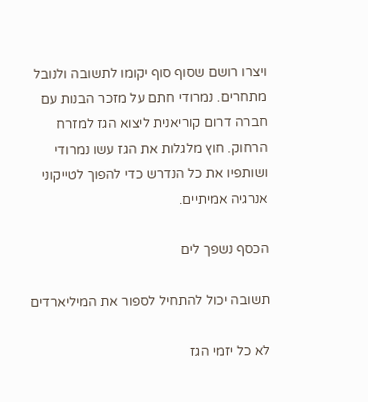ויצרו רושם שסוף סוף יקומו לתשובה ולנובל מתחרים. נמרודי חתם על מזכר הבנות עם חברה דרום קוריאנית ליצוא הגז למזרח הרחוק. חוץ מלגלות את הגז עשו נמרודי ושותפיו את כל הנדרש כדי להפוך לטייקוני אנרגיה אמיתיים.

הכסף נשפך לים

תשובה יכול להתחיל לספור את המיליארדים

לא כל יזמי הגז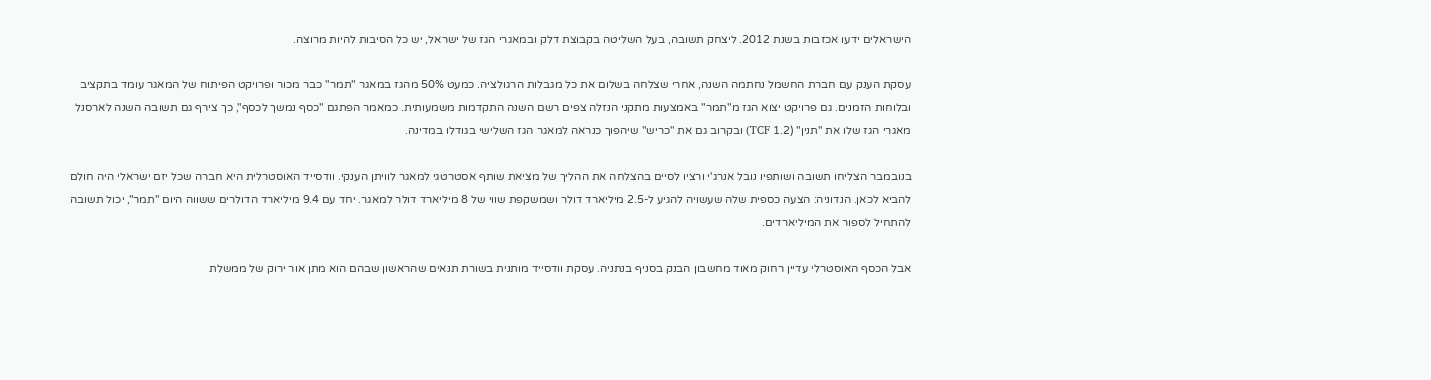הישראלים ידעו אכזבות בשנת 2012. ליצחק תשובה, בעל השליטה בקבוצת דלק ובמאגרי הגז של ישראל, יש כל הסיבות להיות מרוצה.

עסקת הענק עם חברת החשמל נחתמה השנה, אחרי שצלחה בשלום את כל מגבלות הרגולציה. כמעט 50% מהגז במאגר "תמר" כבר מכור ופרויקט הפיתוח של המאגר עומד בתקציב ובלוחות הזמנים. גם פרויקט יצוא הגז מ"תמר" באמצעות מתקני הנזלה צפים רשם השנה התקדמות משמעותית. כמאמר הפתגם "כסף נמשך לכסף", כך צירף גם תשובה השנה לארסנל מאגרי הגז שלו את "תנין" (1.2 TCF) ובקרוב גם את "כריש" שיהפוך כנראה למאגר הגז השלישי בגודלו במדינה.

בנובמבר הצליחו תשובה ושותפיו נובל אנרג'י ורציו לסיים בהצלחה את ההליך של מציאת שותף אסטרטגי למאגר לוויתן הענקי. וודסייד האוסטרלית היא חברה שכל יזם ישראלי היה חולם להביא לכאן. הנדוניה: הצעה כספית שלה שעשויה להגיע ל-2.5 מיליארד דולר ושמשקפת שווי של 8 מיליארד דולר למאגר. יחד עם 9.4 מיליארד הדולרים ששווה היום "תמר", יכול תשובה להתחיל לספור את המיליארדים.

אבל הכסף האוסטרלי עדיין רחוק מאוד מחשבון הבנק בסניף בנתניה. עסקת וודסייד מותנית בשורת תנאים שהראשון שבהם הוא מתן אור ירוק של ממשלת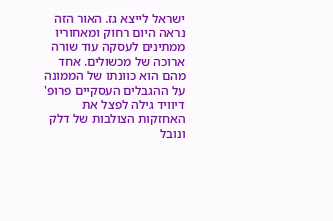ישראל לייצא גז. האור הזה נראה היום רחוק ומאחוריו ממתינים לעסקה עוד שורה ארוכה של מכשולים. אחד מהם הוא כוונתו של הממונה על ההגבלים העסקיים פרופ' דיוויד גילה לפצל את האחזקות הצולבות של דלק ונובל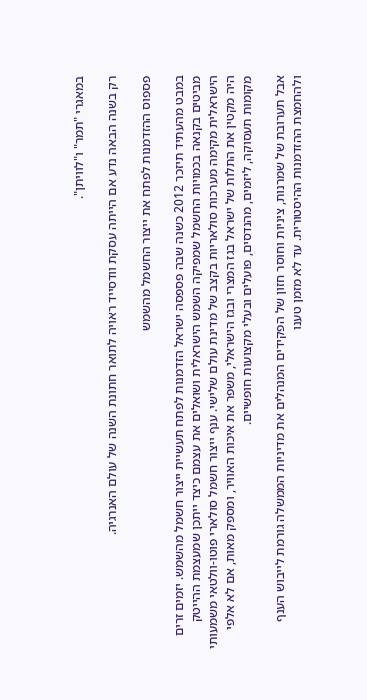במאגרי "תמר" ו"לוויתן".

רק בשנה הבאה נדע אם הייתה עסקת וודסייד ראויה לתואר חתונת השנה של עולם האנרגיה.

פספוס ההזדמנות לפתח את ייצור החשמל מהשמש

במבט מהעתיד תיזכר 2012 כשנה שבה פספסה ישראל הזדמנות לפתח תעשיית ייצור חשמל מהשמש. יזמים זרים מביטים בקנאה בכמויות החשמל שמפיקה השמש הישראלית ושואלים את עצמם כיצד ייתכן שמעצמת ההייטק הישראלית מקימה מערכות סולאריות בקצב של מדינת עולם שלישי. ענף ייצור חשמל סולארי פוטו-וולטאי משמעותי היה מקטין את התלות של ישראל בגז המצרי ובגז הישראלי, משפר את איכות האוויר, ומספק מאות, אם לא אלפי מקומות תעסוקה, ליזמים, מהנדסים, פועלים ובעלי מקצועות חופשיים.

אבל תערובת של שמרנות, ציניות וחוסר חזון של הפקידים המנהלים את מדיניות הממשלה גורמת לייבוש הענף ולהחמצת ההזדמנות ההיסטורית. עד לא מזמן טענו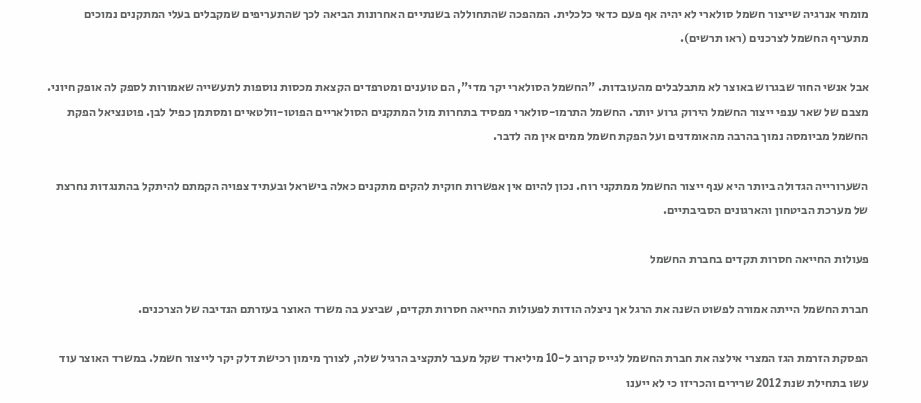מומחי אנרגיה שייצור חשמל סולארי לא יהיה אף פעם כדאי כלכלית. המהפכה שהתחוללה בשנתיים האחרונות הביאה לכך שהתעריפים שמקבלים בעלי המתקנים נמוכים מתעריף החשמל לצרכנים (ראו תרשים).

אבל אנשי החור שבגרוש באוצר לא מתבלבלים מהעובדות. "החשמל הסולארי יקר מדי", הם טוענים ומטרפדים הקצאת מכסות נוספות לתעשייה שאמורות לספק לה אופק חיוני. מצבם של שאר ענפי ייצור החשמל הירוק גרוע יותר. החשמל התרמו-סולארי מפסיד בתחרות מול המתקנים הסולאריים הפוטו-וולטאיים ומסתמן כפיל לבן. פוטנציאל הפקת החשמל מביומסה נמוך בהרבה מהאומדנים ועל הפקת חשמל ממים אין מה לדבר.

השערורייה הגדולה ביותר היא ענף ייצור החשמל ממתקני רוח. נכון להיום אין אפשרות חוקית להקים מתקנים כאלה בישראל ובעתיד צפויה הקמתם להיתקל בהתנגדות נחרצת של מערכת הביטחון והארגונים הסביבתיים.

פעולות החייאה חסרות תקדים בחברת החשמל

חברת החשמל הייתה אמורה לפשוט השנה את הרגל אך ניצלה הודות לפעולות החייאה חסרות תקדים, שביצע בה משרד האוצר בעזרתם הנדיבה של הצרכנים.

הפסקת הזרמת הגז המצרי אילצה את חברת החשמל לגייס קרוב ל-10 מיליארד שקל מעבר לתקציב הרגיל שלה, לצורך מימון רכישת דלק יקר לייצור חשמל. במשרד האוצר עוד עשו בתחילת שנת 2012 שרירים והכריזו כי לא ייענו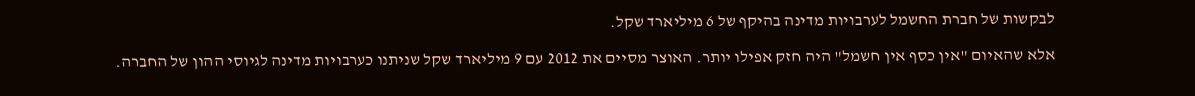לבקשות של חברת החשמל לערבויות מדינה בהיקף של 6 מיליארד שקל.

אלא שהאיום "אין כסף אין חשמל" היה חזק אפילו יותר. האוצר מסיים את 2012 עם 9 מיליארד שקל שניתנו כערבויות מדינה לגיוסי ההון של החברה.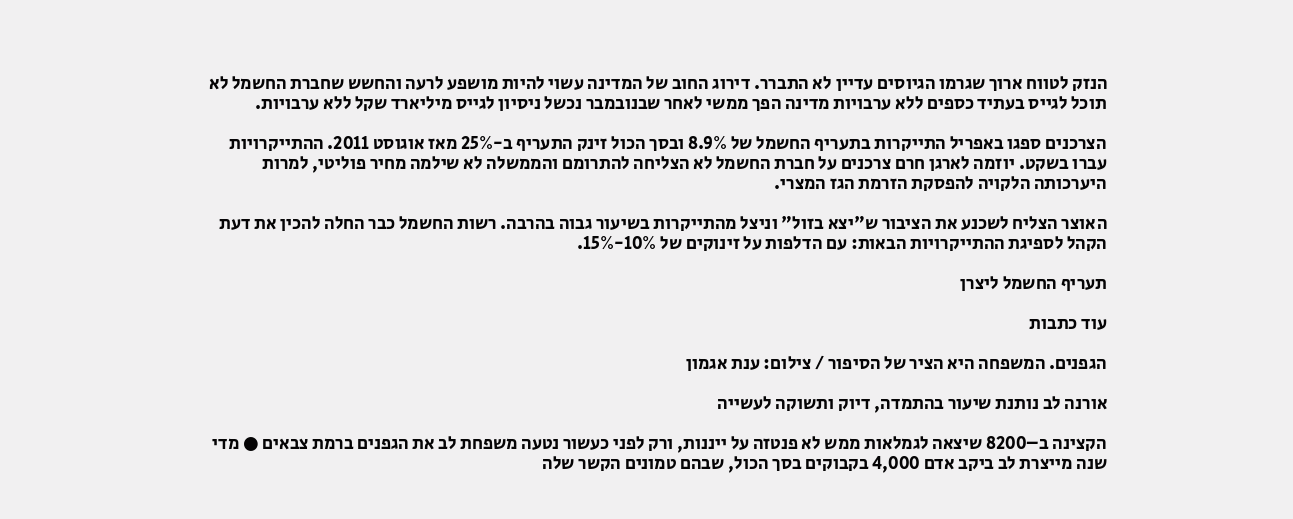הנזק לטווח ארוך שגרמו הגיוסים עדיין לא התברר. דירוג החוב של המדינה עשוי להיות מושפע לרעה והחשש שחברת החשמל לא תוכל לגייס בעתיד כספים ללא ערבויות מדינה הפך ממשי לאחר שבנובמבר נכשל ניסיון לגייס מיליארד שקל ללא ערבויות.

הצרכנים ספגו באפריל התייקרות בתעריף החשמל של 8.9% ובסך הכול זינק התעריף ב-25% מאז אוגוסט 2011. ההתייקרויות עברו בשקט. יוזמה לארגן חרם צרכנים על חברת החשמל לא הצליחה להתרומם והממשלה לא שילמה מחיר פוליטי, למרות היערכותה הלקויה להפסקת הזרמת הגז המצרי.

האוצר הצליח לשכנע את הציבור ש"יצא בזול" וניצל מהתייקרות בשיעור גבוה בהרבה. רשות החשמל כבר החלה להכין את דעת הקהל לספיגת ההתייקרויות הבאות: עם הדלפות על זינוקים של 10%-15%.

תעריף החשמל ליצרן

עוד כתבות

הגפנים. המשפחה היא הציר של הסיפור / צילום: ענת אגמון

אורנה לב נותנת שיעור בהתמדה, דיוק ותשוקה לעשייה

הקצינה ב–8200 שיצאה לגמלאות ממש לא פנטזה על ייננות, ורק לפני כעשור נטעה משפחת לב את הגפנים ברמת צבאים ● מדי שנה מייצרת לב ביקב אדם 4,000 בקבוקים בסך הכול, שבהם טמונים הקשר שלה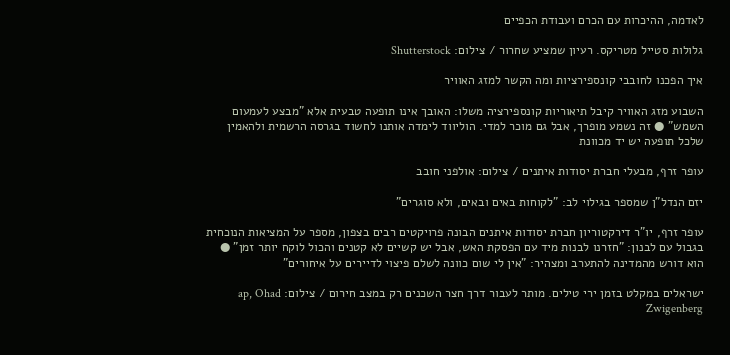לאדמה, ההיכרות עם הכרם ועבודת הכפיים

גלולות סטייל מטריקס. רעיון שמציע שחרור / צילום: Shutterstock

איך הפכנו לחובבי קונספירציות ומה הקשר למזג האוויר

השבוע מזג האוויר קיבל תיאוריות קונספירציה משלו: האובך אינו תופעה טבעית אלא "מבצע לעמעום השמש" ● זה נשמע מופרך, אבל גם מוכר למדי. הוליווד לימדה אותנו לחשוד בגרסה הרשמית ולהאמין שלכל תופעה יש יד מכוונת

עופר זרף, מבעלי חברת יסודות איתנים / צילום: אולפני חובב

יזם הנדל"ן שמספר בגילוי לב: "לקוחות באים ובאים, ולא סוגרים"

עופר זרף, יו"ר דירקטוריון חברת יסודות איתנים הבונה פרויקטים רבים בצפון, מספר על המציאות הנוכחית בגבול עם לבנון: "חזרנו לבנות מיד עם הפסקת האש, אבל יש קשיים לא קטנים והכול לוקח יותר זמן" ● הוא דורש מהמדינה להתערב ומצהיר: "אין לי שום כוונה לשלם פיצוי לדיירים על איחורים"

ישראלים במקלט בזמן ירי טילים. מותר לעבור דרך חצר השכנים רק במצב חירום / צילום: ap, Ohad Zwigenberg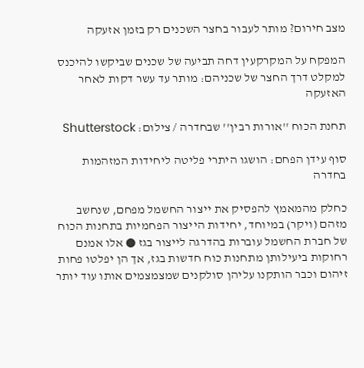מצב חירום? מותר לעבור בחצר השכנים רק בזמן אזעקה

המפקח על המקרקעין דחה תביעה של שכנים שביקשו להיכנס למקלט דרך החצר של שכניהם: מותר עד עשר דקות לאחר האזעקה

תחנת הכוח ''אורות רבין'' שבחדרה / צילום: Shutterstock

סוף עידן הפחם: הושגו היתרי פליטה ליחידות המזהמות בחדרה

כחלק מהמאמץ להפסיק את ייצור החשמל מפחם, שנחשב מזהם (ויקר) במיוחד, יחידות הייצור הפחמיות בתחנות הכוח של חברת החשמל עוברות בהדרגה לייצור בגז ● אלו אמנם רחוקות ביעילותן מתחנות כוח חדשות בגז, אך הן יפלטו פחות זיהום וכבר הותקנו עליהן סולקנים שמצמצמים אותו עוד יותר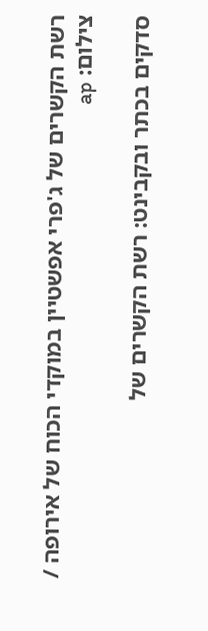רשת הקשרים של ג'פרי אפשטיין במוקדי הכוח של אירופה / צילום: ap

סדקים בכתר ובקבינט: רשת הקשרים של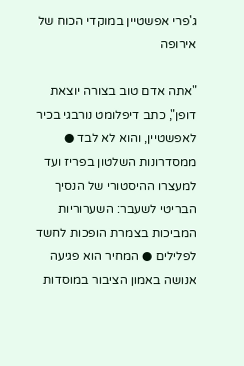ג'פרי אפשטיין במוקדי הכוח של אירופה

"אתה אדם טוב בצורה יוצאת דופן", כתב דיפלומט נורבגי בכיר לאפשטיין, והוא לא לבד ● ממסדרונות השלטון בפריז ועד למעצרו ההיסטורי של הנסיך הבריטי לשעבר: השערוריות המביכות בצמרת הופכות לחשד לפלילים ● המחיר הוא פגיעה אנושה באמון הציבור במוסדות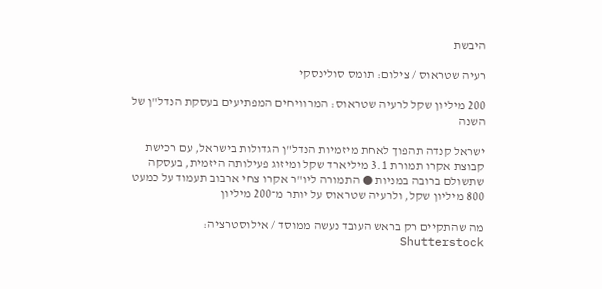היבשת

רעיה שטראוס / צילום: תומס סולינסקי

200 מיליון שקל לרעיה שטראוס: המרוויחים המפתיעים בעסקת הנדל"ן של השנה

ישראל קנדה תהפוך לאחת מיזמיות הנדל"ן הגדולות בישראל, עם רכישת קבוצת אקרו תמורת 3.1 מיליארד שקל ומיזוג פעילותה היזמית, בעסקה שתשולם ברובה במניות ● התמורה ליו"ר אקרו צחי ארבוב תעמוד על כמעט 800 מיליון שקל, ולרעיה שטראוס על יותר מ־200 מיליון

מה שהתקיים רק בראש העובד נעשה ממוסד / אילוסטרציה: Shutterstock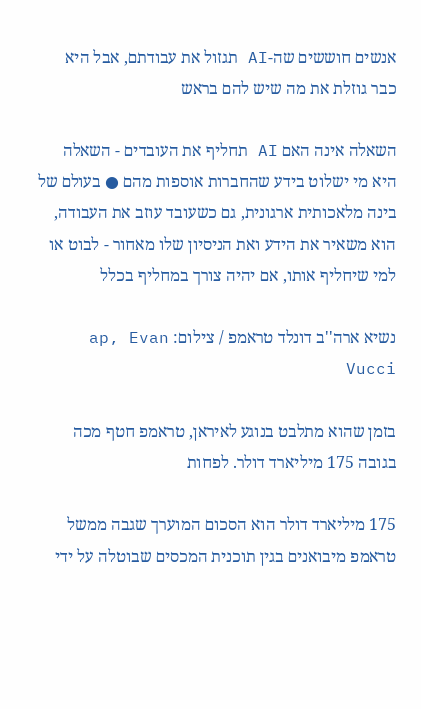אנשים חוששים שה-AI תגזול את עבודתם, אבל היא כבר גוזלת את מה שיש להם בראש

השאלה אינה האם AI תחליף את העובדים - השאלה היא מי ישלוט בידע שהחברות אוספות מהם ● בעולם של בינה מלאכותית ארגונית, גם כשעובד עוזב את העבודה, הוא משאיר את הידע ואת הניסיון שלו מאחור - לבוט או למי שיחליף אותו, אם יהיה צורך במחליף בכלל

נשיא ארה''ב דונלד טראמפ / צילום: ap, Evan Vucci

בזמן שהוא מתלבט בנוגע לאיראן, טראמפ חטף מכה בגובה 175 מיליארד דולר. לפחות

175 מיליארד דולר הוא הסכום המוערך שגבה ממשל טראמפ מיבואנים בגין תוכנית המכסים שבוטלה על ידי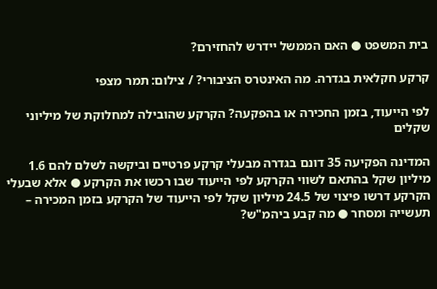בית המשפט ● האם הממשל יידרש להחזירם?

קרקע חקלאית בגדרה. מה האינטרס הציבורי? / צילום: תמר מצפי

לפי הייעוד, בזמן החכירה או בהפקעה? הקרקע שהובילה למחלוקת של מיליוני שקלים

המדינה הפקיעה 35 דונם בגדרה מבעלי קרקע פרטיים וביקשה לשלם להם 1.6 מיליון שקל בהתאם לשווי הקרקע לפי הייעוד שבו רכשו את הקרקע ● אלא שבעלי הקרקע דרשו פיצוי של 24.5 מיליון שקל לפי הייעוד של הקרקע בזמן המכירה – תעשייה ומסחר ● מה קבע ביהמ"ש?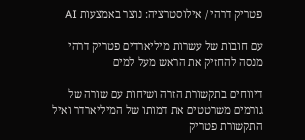פטריק דרהי / אילוסטרציה: נוצר באמצעות AI

עם חובות של עשרות מיליארדים פטריק דרהי מנסה להחזיק את הראש מעל למים

דיווחים בתקשורת הזרה ושיחות עם שורה של גורמים משרטטים את דמותו של המיליארדר ואיל התקשורת פטריק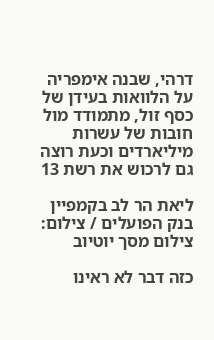דרהי, שבנה אימפריה על הלוואות בעידן של כסף זול, מתמודד מול חובות של עשרות מיליארדים וכעת רוצה גם לרכוש את רשת 13

ליאת הר לב בקמפיין בנק הפועלים / צילום: צילום מסך יוטיוב

כזה דבר לא ראינו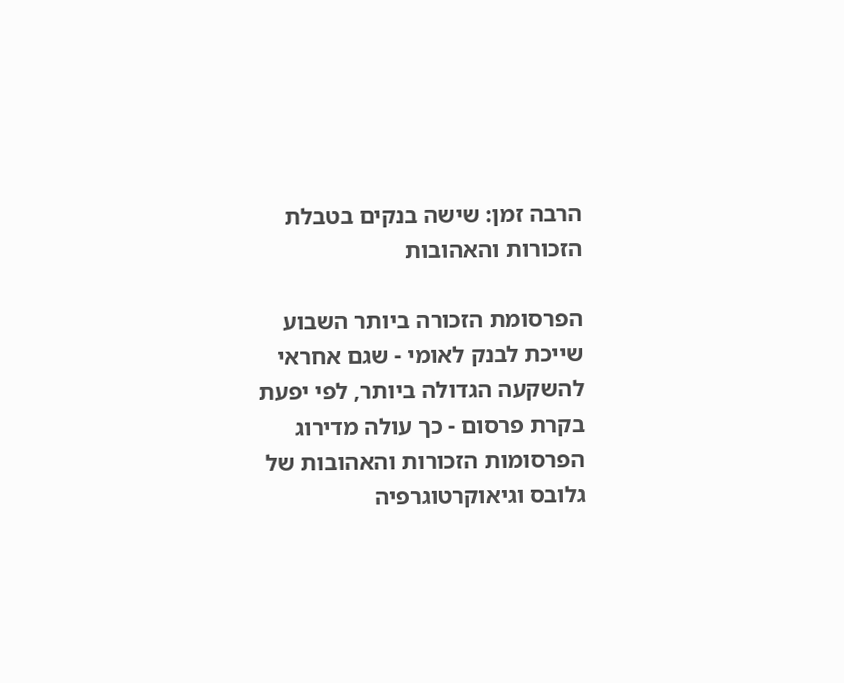הרבה זמן: שישה בנקים בטבלת הזכורות והאהובות

הפרסומת הזכורה ביותר השבוע שייכת לבנק לאומי - שגם אחראי להשקעה הגדולה ביותר, לפי יפעת בקרת פרסום - כך עולה מדירוג הפרסומות הזכורות והאהובות של גלובס וגיאוקרטוגרפיה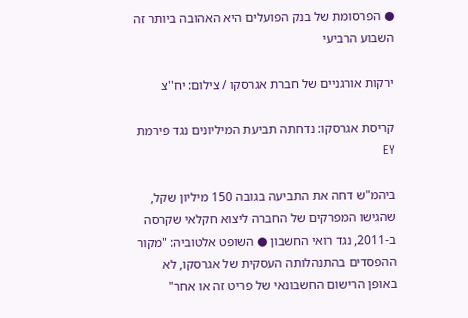● הפרסומת של בנק הפועלים היא האהובה ביותר זה השבוע הרביעי

ירקות אורגניים של חברת אגרסקו / צילום: יח''צ

קריסת אגרסקו: נדחתה תביעת המיליונים נגד פירמת EY

ביהמ"ש דחה את התביעה בגובה 150 מיליון שקל, שהגישו המפרקים של החברה ליצוא חקלאי שקרסה ב-2011, נגד רואי החשבון ● השופט אלטוביה: "מקור ההפסדים בהתנהלותה העסקית של אגרסקו, לא באופן הרישום החשבונאי של פריט זה או אחר"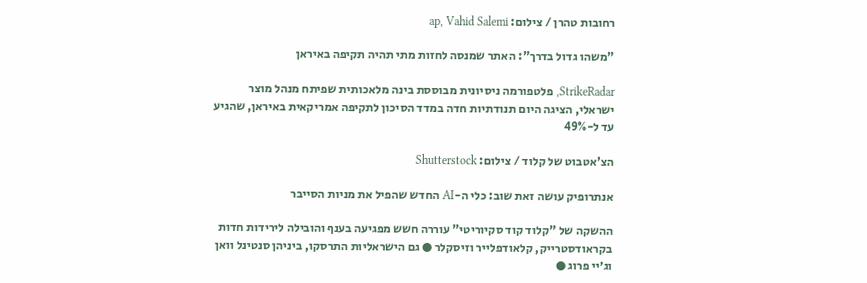רחובות טהרן / צילום: ap, Vahid Salemi

"משהו גדול בדרך": האתר שמנסה לחזות מתי תהיה תקיפה באיראן

StrikeRadar, פלטפורמה ניסיונית מבוססת בינה מלאכותית שפיתח מנהל מוצר ישראלי, הציגה היום תנודתיות חדה במדד הסיכון לתקיפה אמריקאית באיראן, שהגיע עד ל-49%

הצ'אטבוט של קלוד / צילום: Shutterstock

אנתרופיק עושה זאת שוב: כלי ה-AI החדש שהפיל את מניות הסייבר

ההשקה של "קלוד קוד סקיוריטי" עוררה חשש מפגיעה בענף והובילה לירידות חדות בקראודסטרייק, קלאודפלייר וזיסקלר ● גם הישראליות התרסקו, ביניהן סנטינל וואן וג׳יי פרוג ●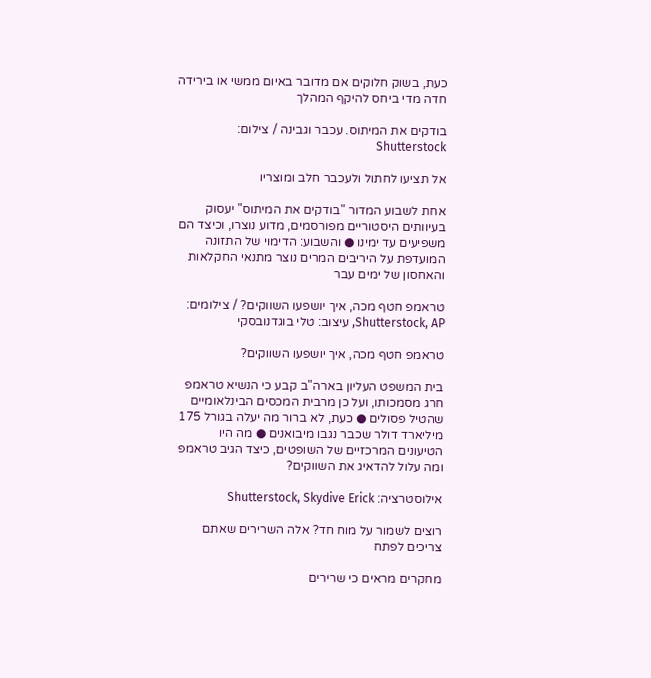כעת, בשוק חלוקים אם מדובר באיום ממשי או בירידה חדה מדי ביחס להיקף המהלך

בודקים את המיתוס. עכבר וגבינה / צילום: Shutterstock

אל תציעו לחתול ולעכבר חלב ומוצריו

אחת לשבוע המדור "בודקים את המיתוס" יעסוק בעיוותים היסטוריים מפורסמים, מדוע נוצרו, וכיצד הם משפיעים עד ימינו ● והשבוע: הדימוי של התזונה המועדפת על היריבים המרים נוצר מתנאי החקלאות והאחסון של ימים עבר

טראמפ חטף מכה, איך יושפעו השווקים? / צילומים: Shutterstock, AP, עיצוב: טלי בוגדנובסקי

טראמפ חטף מכה, איך יושפעו השווקים?

בית המשפט העליון בארה"ב קבע כי הנשיא טראמפ חרג מסמכותו, ועל כן מרבית המכסים הבינלאומיים שהטיל פסולים ● כעת, לא ברור מה יעלה בגורל 175 מיליארד דולר שכבר נגבו מיבואנים ● מה היו הטיעונים המרכזיים של השופטים, כיצד הגיב טראמפ ומה עלול להדאיג את השווקים?

אילוסטרציה: Shutterstock, Skydive Erick

רוצים לשמור על מוח חד? אלה השרירים שאתם צריכים לפתח

מחקרים מראים כי שרירים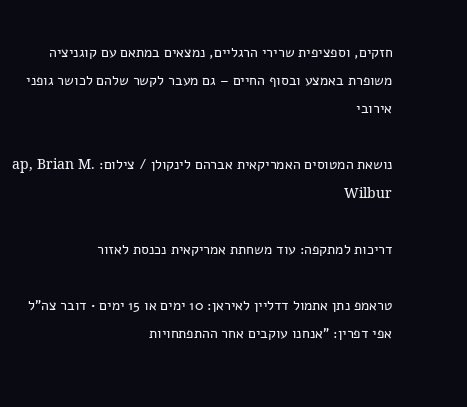חזקים, וספציפית שרירי הרגליים, נמצאים במתאם עם קוגניציה משופרת באמצע ובסוף החיים – גם מעבר לקשר שלהם לכושר גופני אירובי

נושאת המטוסים האמריקאית אברהם לינקולן / צילום: ap, Brian M. Wilbur

דריכות למתקפה: עוד משחתת אמריקאית נכנסת לאזור

טראמפ נתן אתמול דדליין לאיראן: 10 ימים או 15 ימים • דובר צה"ל אפי דפרין: "אנחנו עוקבים אחר ההתפתחויות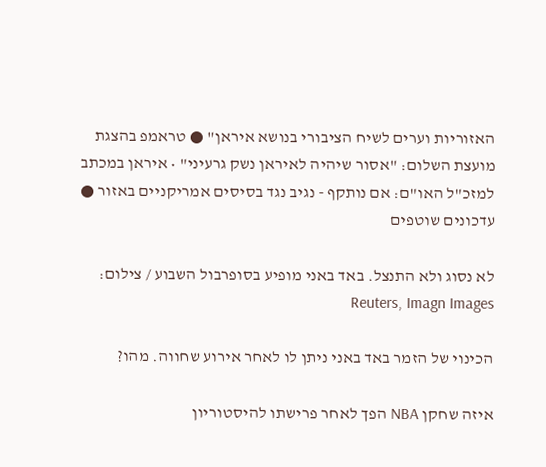האזוריות וערים לשיח הציבורי בנושא איראן" ● טראמפ בהצגת מועצת השלום: "אסור שיהיה לאיראן נשק גרעיני" • איראן במכתב למזכ"ל האו"ם: אם נותקף - נגיב נגד בסיסים אמריקניים באזור ● עדכונים שוטפים

לא נסוג ולא התנצל. באד באני מופיע בסופרבול השבוע / צילום: Reuters, Imagn Images

הכינוי של הזמר באד באני ניתן לו לאחר אירוע שחווה. מהו?

איזה שחקן NBA הפך לאחר פרישתו להיסטוריון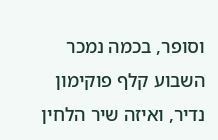וסופר, בכמה נמכר השבוע קלף פוקימון נדיר, ואיזה שיר הלחין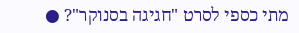מתי כספי לסרט "חגיגה בסנוקר"? ●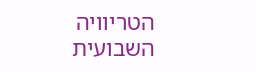הטריוויה השבועית